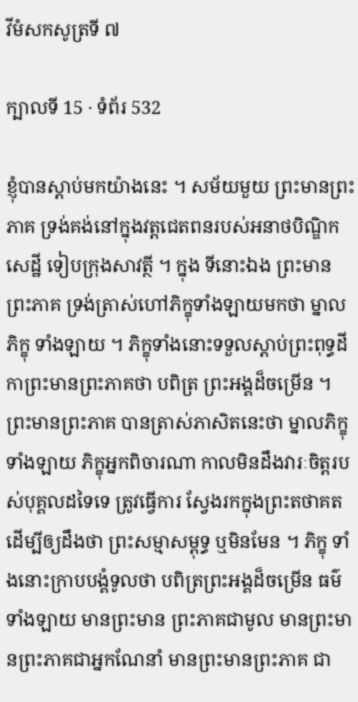វីមំសកសូត្រទី ៧

ក្បាលទី 15 · ទំព័រ 532

ខ្ញុំបានស្តាប់មកយ៉ាងនេះ ។ សម័យមួយ ព្រះមានព្រះភាគ ទ្រង់គង់នៅក្នុងវត្តជេតពនរបស់អនាថបិណ្ឌិកសេដ្ឋី ទៀបក្រុងសាវត្ថី ។ ក្នុង ទីនោះឯង ព្រះមានព្រះភាគ ទ្រង់ត្រាស់ហៅភិក្ខុទាំងឡាយមកថា ម្នាលភិក្ខុ ទាំងឡាយ ។ ភិក្ខុទាំងនោះទទួលស្តាប់ព្រះពុទ្ធដីកាព្រះមានព្រះភាគថា បពិត្រ ព្រះអង្គដ៏ចម្រើន ។ ព្រះមានព្រះភាគ បានត្រាស់ភាសិតនេះថា ម្នាលភិក្ខុទាំងឡាយ ភិក្ខុអ្នកពិចារណា កាលមិនដឹងវារៈចិត្តរបស់បុគ្គលដទៃទេ ត្រូវធ្វើការ ស្វែងរកក្នុងព្រះតថាគតដើម្បីឲ្យដឹងថា ព្រះសម្មាសម្ពុទ្ធ ឬមិនមែន ។ ភិក្ខុ ទាំងនោះក្រាបបង្គំទូលថា បពិត្រព្រះអង្គដ៏ចម្រើន ធម៌ទាំងឡាយ មានព្រះមាន ព្រះភាគជាមូល មានព្រះមានព្រះភាគជាអ្នកណែនាំ មានព្រះមានព្រះភាគ ជា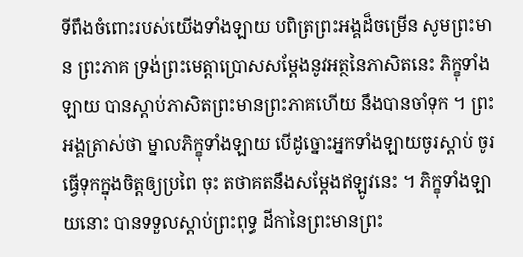ទីពឹងចំពោះរបស់យើងទាំងឡាយ បពិត្រព្រះអង្គដ៏ចម្រើន សូមព្រះមាន ព្រះភាគ ទ្រង់ព្រះមេត្តាប្រោសសម្តែងនូវអត្ថនៃភាសិតនេះ ភិក្ខុទាំងឡាយ បានស្តាប់ភាសិតព្រះមានព្រះភាគហើយ នឹងបានចាំទុក ។ ព្រះអង្គត្រាស់ថា ម្នាលភិក្ខុទាំងឡាយ បើដូច្នោះអ្នកទាំងឡាយចូរស្តាប់ ចូរធ្វើទុកក្នុងចិត្តឲ្យប្រពៃ ចុះ តថាគតនឹងសម្តែងឥឡូវនេះ ។ ភិក្ខុទាំងឡាយនោះ បានទទួលស្តាប់ព្រះពុទ្ធ ដីកានៃព្រះមានព្រះ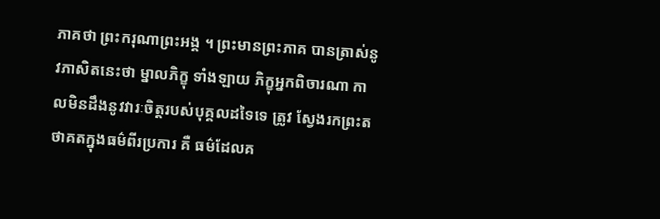ភាគថា ព្រះករុណាព្រះអង្គ ។ ព្រះមានព្រះភាគ បានត្រាស់នូវភាសិតនេះថា ម្នាលភិក្ខុ ទាំងឡាយ ភិក្ខុអ្នកពិចារណា កាលមិនដឹងនូវវារៈចិត្តរបស់បុគ្គលដទៃទេ ត្រូវ ស្វែងរកព្រះតថាគតក្នុងធម៌ពីរប្រការ គឺ ធម៌ដែលគ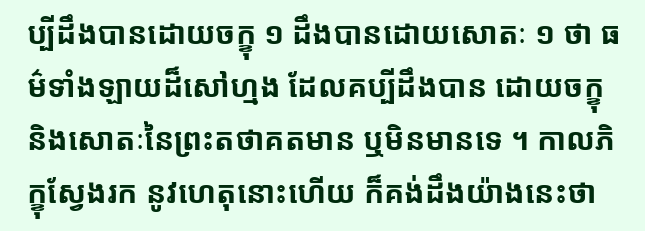ប្បីដឹងបានដោយចក្ខុ ១ ដឹងបានដោយសោតៈ ១ ថា ធម៌ទាំងឡាយដ៏សៅហ្មង ដែលគប្បីដឹងបាន ដោយចក្ខុ និងសោតៈនៃព្រះតថាគតមាន ឬមិនមានទេ ។ កាលភិក្ខុស្វែងរក នូវហេតុនោះហើយ ក៏គង់ដឹងយ៉ាងនេះថា